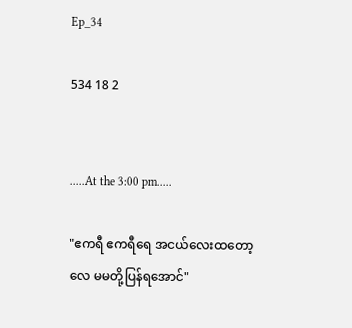Ep_34

534 18 2


.....At the 3:00 pm.....

"ဧကရီ ဧကရီရေ အငယ်လေး‌ထတော့လေ မမတို့ပြန်ရအောင်"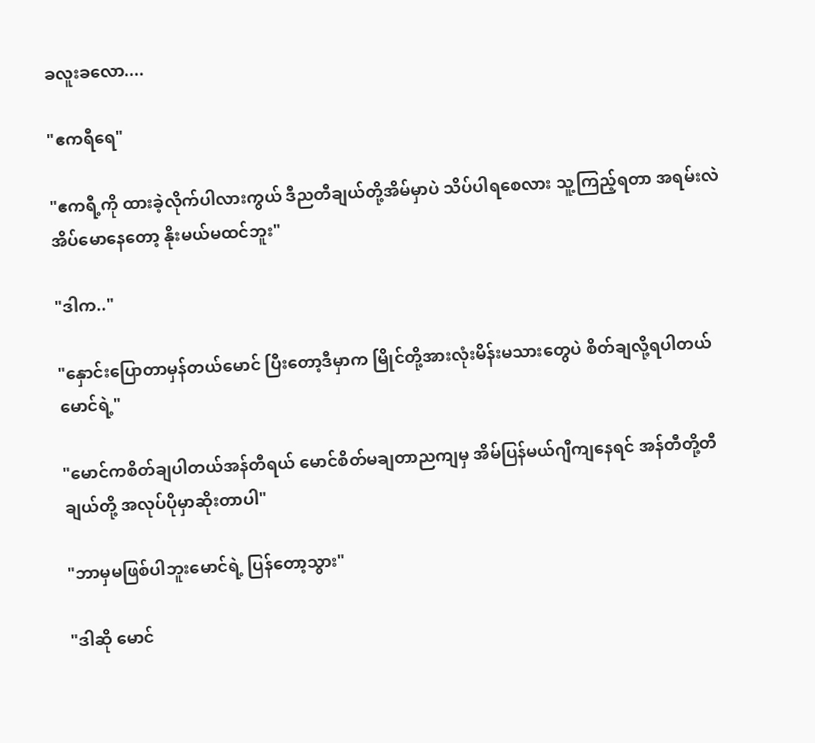ခလူးခလော....

"ဧကရီရေ"

"ဧကရီ့ကို ထားခဲ့လိုက်ပါလားကွယ် ဒီညတီချယ်တို့အိမ်မှာပဲ သိပ်ပါရစေလား သူ့ကြည့်ရတာ အရမ်းလဲအိပ်မောနေတော့ နိုးမယ်မထင်ဘူး"

"ဒါက.."

"နှောင်းပြောတာမှန်တယ်မောင် ပြီးတော့ဒီမှာက မြိုင်တို့အားလုံးမိန်းမသားတွေပဲ စိတ်ချလို့ရပါတယ်မောင်ရဲ့"

"မောင်ကစိတ်ချပါတယ်အန်တီရယ် မောင်စိတ်မချတာညကျမှ အိမ်ပြန်မယ်ဂျီကျနေရင် အန်တီတို့တီချယ်တို့ အလုပ်ပိုမှာဆိုးတာပါ"

"ဘာမှမဖြစ်ပါဘူးမောင်ရဲ့ ပြန်တော့သွား"

"ဒါဆို မောင်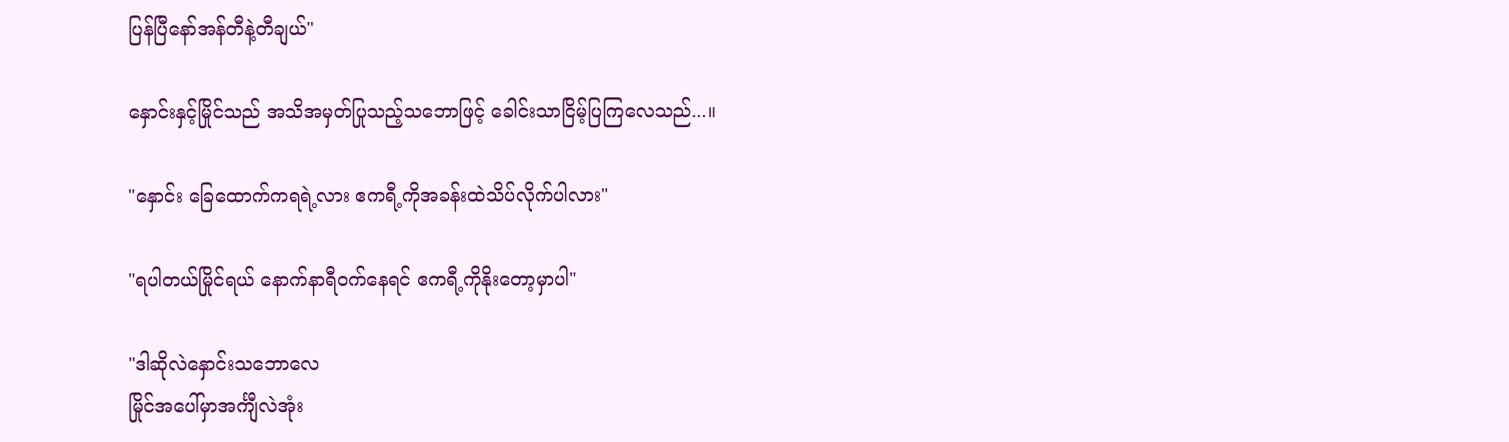ပြန်ပြီနော်အန်တီနဲ့တီချယ်"

နှောင်းနှင့်မြိုင်သည် အသိအမှတ်ပြုသည့်သဘောဖြင့် ခေါင်းသာငြိမ့်ပြကြလေသည်...။

"နှောင်း ခြေထောက်ကရရဲ့လား ဧကရီ့ကိုအခန်းထဲသိပ်လိုက်ပါလား"

"ရပါတယ်မြိုင်ရယ် နောက်နာရီဝက်နေရင် ဧကရီ့ကိုနိုးတော့မှာပါ"

"ဒါဆိုလဲနှောင်းသဘောလေ
မြိုင်အပေါ်မှာအင်္ကျီလဲအုံး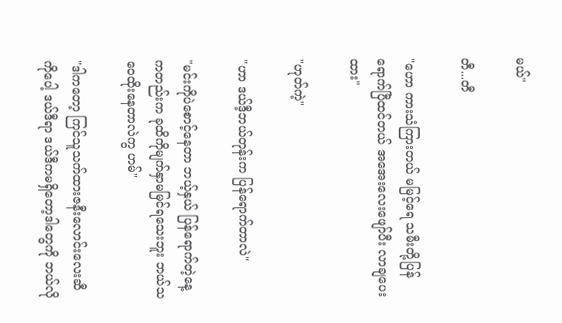မယ်"

တီ...တီ

"ဟော ကားသံကြားတယ် မမြင့်ရေ သမီးတို့ပြန်ရောက်ပြီထင်တယ် အအေးလေးဖျော်ပီး လာချပေးထား"

"ဟုတ်ကဲ့"

"ဟာ ဒယ်ဒီ့ဘယ်တုန်းက ပြန်ရောက်တာလဲ"

"မင်းကိုပဲစောင့်နေတာ ဘယ့်နှယ် ပြန်ရောက်တဲ့နေ့ကတည်းက ခုထိကိုမျက်နှာမမြင်ရသေးဘူး ဘယ်သဝေထိုးနေတာလဲကွ ဟမ်"

"ဒါကတော့ ကြင်သူသက်ထားဇနီးလောင်းလေးဆီကိုပေါ့ ဒယ်ဒီရာ ဒယ်ဒီကမရှိတော့ဒါတွေကို ဘယ်လို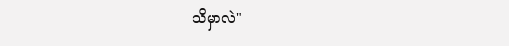သိမှာလဲ"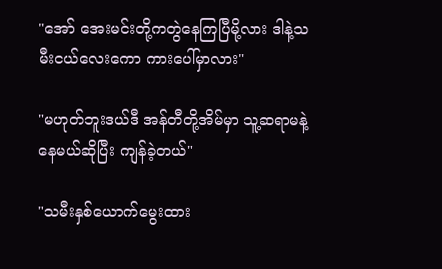"အော် အေးမင်းတို့ကတွဲနေကြပြီမို့လား ဒါနဲ့သမီးငယ်လေးကော ကားပေါ်မှာလား"

"မဟုတ်ဘူးဒယ်ဒီ အန်တီတို့အိမ်မှာ သူ့ဆရာမနဲ့နေမယ်ဆိုပြီး ကျန်ခဲ့တယ်"

"သမီးနှစ်ယောက်မွေးထား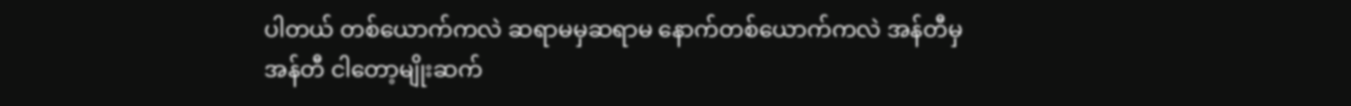ပါတယ် တစ်ယောက်ကလဲ ဆရာမမှဆရာမ နောက်တစ်ယောက်ကလဲ အန်တီမှအန်တီ ငါတော့မျိုးဆက်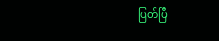ပြတ်ပြီ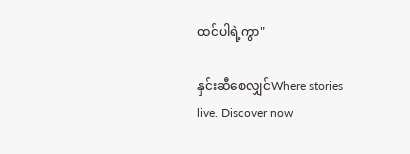ထင်ပါရဲ့ကွာ"

နှင်းဆီစေလျှင်Where stories live. Discover now